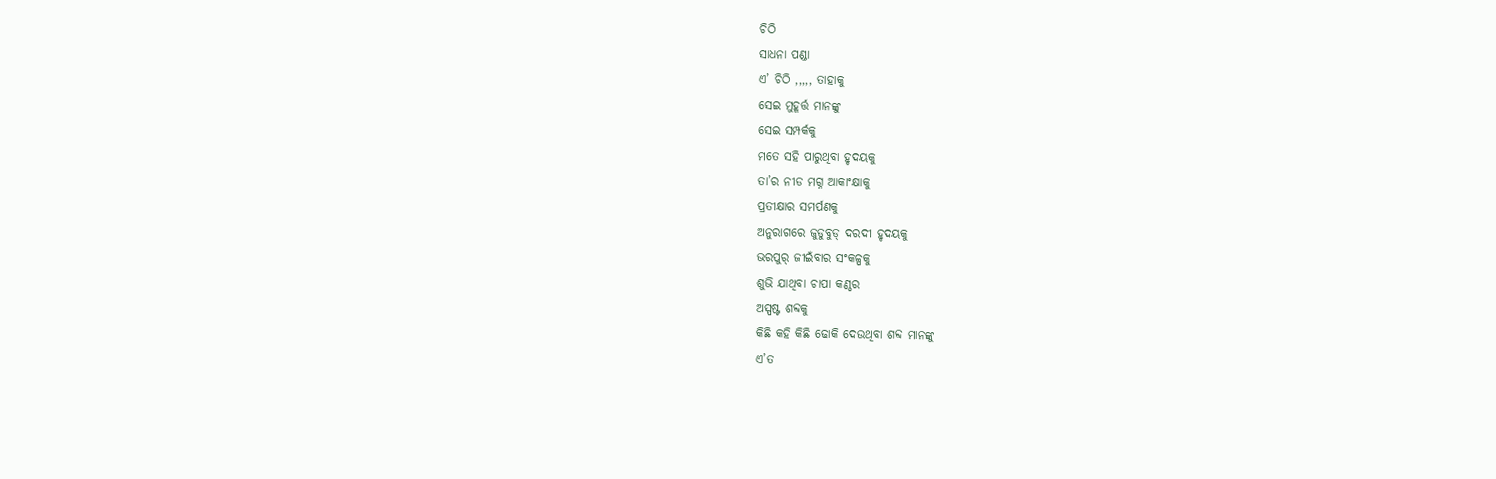ଚିଠି
ସାଧନା ପଣ୍ଡା
ଏ’ ଚିଠି ,,,,, ତାହାକୁ
ସେଇ ମୁହୂର୍ତ୍ତ ମାନଙ୍କୁ
ସେଇ ସମ୍ପର୍କକୁ
ମତେ ସହି ପାରୁଥିବା ହୃଦୟକୁ
ତା’ର ନୀଡ ମଗ୍ନ ଆକାଂକ୍ଷାକୁ
ପ୍ରତୀକ୍ଷାର ସମର୍ପଣକୁ
ଅନୁରାଗରେ ଜୁଡୁବୁଡ୍ ଦରଦୀ ହୃଦୟକୁ
ଭରପୁର୍ ଜୀଇଁବାର ସଂକଳ୍ପକୁ
ଶୁଭି ଯାଥିବା ଚାପା କଣ୍ଠର
ଅସ୍ପଷ୍ଟ ଶବ୍ଦକୁ
କିଛି କହି କିଛି ଢୋକି ଦେଉଥିବା ଶବ୍ଦ ମାନଙ୍କୁ
ଏ’ତ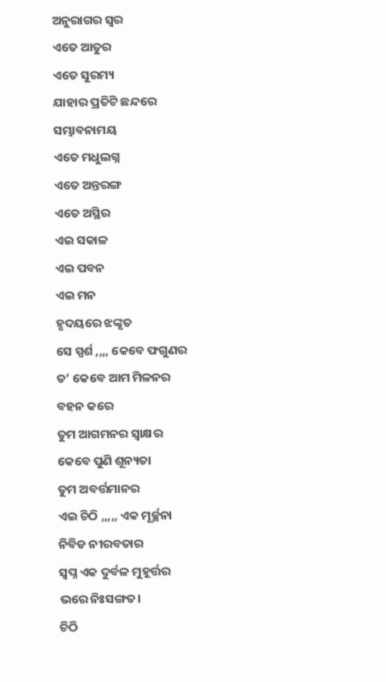ଅନୁରାଗର ସ୍ୱର
ଏତେ ଆତୁର
ଏତେ ସୁରମ୍ୟ
ଯାହାର ପ୍ରତିଟି ଛନ୍ଦରେ
ସମ୍ଭାବନାମୟ
ଏତେ ମଧୁଲଗ୍ନ
ଏତେ ଅନ୍ତରଙ୍ଗ
ଏତେ ଅସ୍ଥିର
ଏଇ ସକାଳ
ଏଇ ପବନ
ଏଇ ମନ
ହୃଦୟରେ ଝଙ୍କୃତ
ସେ ସ୍ପର୍ଶ ,,,, କେବେ ଫଗୁଣର
ତ’ କେବେ ଆମ ମିଳନର
ବହନ କରେ
ତୁମ ଆଗମନର ସ୍ୱାକ୍ଷର
କେବେ ପୁଣି ଶୂନ୍ୟତା
ତୁମ ଅବର୍ତ୍ତମାନର
ଏଇ ଚିଠି ,,,,, ଏକ ମୂର୍ଚ୍ଛନା
ନିବିଡ ନୀରବତାର
ସ୍ୱପ୍ନ ଏକ ଦୁର୍ବଳ ମୁହୂର୍ତ୍ତର
ଭରେ ନିଃସଙ୍ଗତ।
ଚିଠି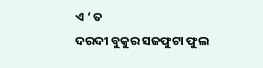ଏ ‘ ତ
ଦରଦୀ ବୁକୁର ସଜଫୁଟା ଫୁଲ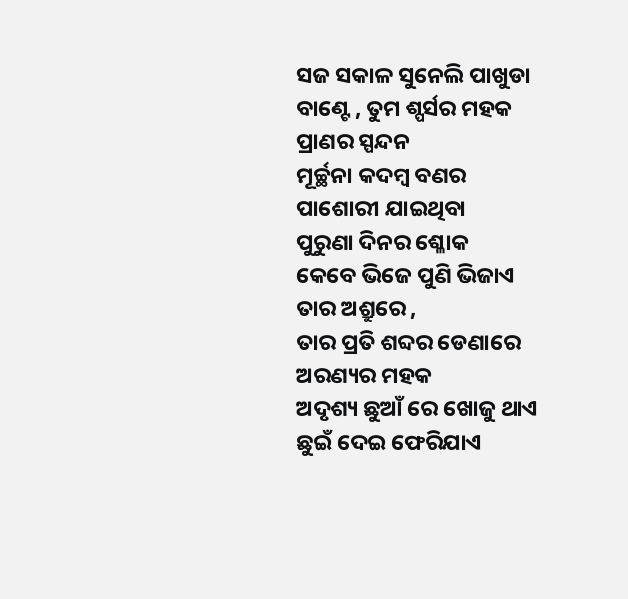ସଜ ସକାଳ ସୁନେଲି ପାଖୁଡା
ବାଣ୍ଟେ , ତୁମ ଶ୍ପର୍ସର ମହକ
ପ୍ରାଣର ସ୍ପନ୍ଦନ
ମୂର୍ଚ୍ଛନା କଦମ୍ବ ବଣର
ପାଶୋରୀ ଯାଇଥିବା
ପୁରୁଣା ଦିନର ଶ୍ଳୋକ
କେବେ ଭିଜେ ପୁଣି ଭିଜାଏ
ତାର ଅଶ୍ରୁରେ ,
ତାର ପ୍ରତି ଶବ୍ଦର ଡେଣାରେ
ଅରଣ୍ୟର ମହକ
ଅଦୃଶ୍ୟ ଛୁଆଁ ରେ ଖୋଜୁ ଥାଏ
ଛୁଇଁ ଦେଇ ଫେରିଯାଏ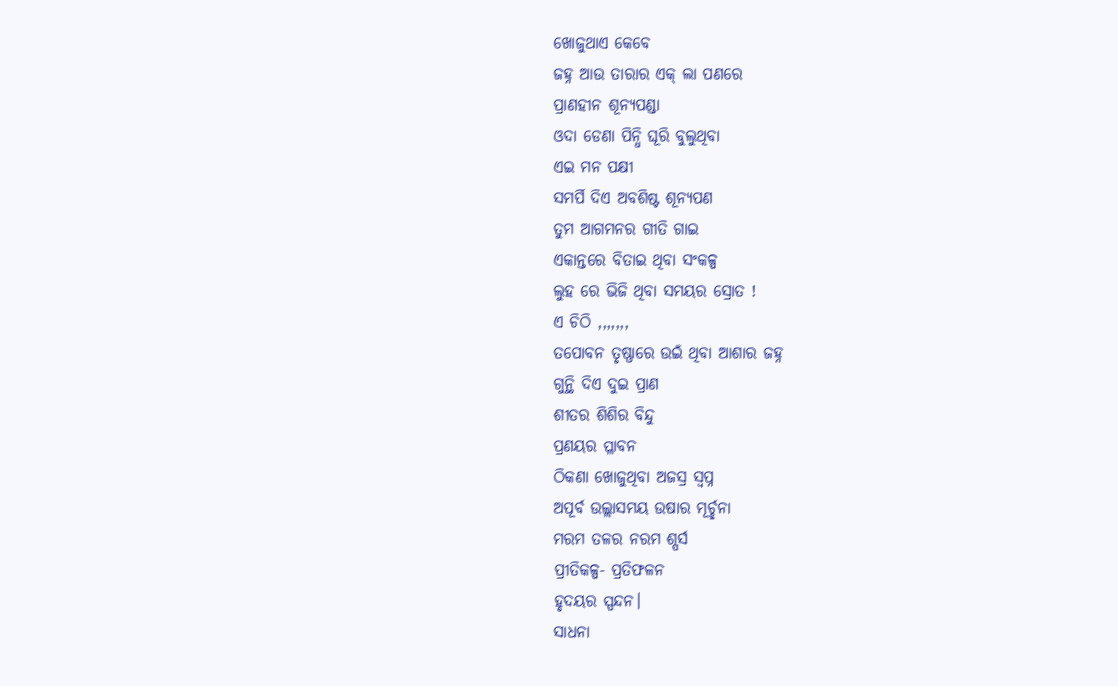ଖୋଜୁଥାଏ କେବେ
ଜହ୍ନ ଆଉ ତାରାର ଏକ୍ ଲା ପଣରେ
ପ୍ରାଣହୀନ ଶୂନ୍ୟପଣ୍ଡା
ଓଦା ଡେଣା ପିନ୍ଧି ଘୂରି ବୁଲୁଥିବା
ଏଇ ମନ ପକ୍ଷୀ
ସମର୍ପି ଦିଏ ଅବଶିଷ୍ଟ ଶୂନ୍ୟପଣ
ତୁମ ଆଗମନର ଗୀତି ଗାଇ
ଏକାନ୍ତରେ ବିତାଇ ଥିବା ସଂକଳ୍ପ
ଲୁହ ରେ ଭିଜି ଥିବା ସମୟର ସ୍ରୋତ !
ଏ ଚିଠି ,,,,,,,
ତପୋବନ ତୃଷ୍ଣାରେ ଉଇଁ ଥିବା ଆଶାର ଜହ୍ନ
ଗୁନ୍ଥି ଦିଏ ଦୁଇ ପ୍ରାଣ
ଶୀତର ଶିଶିର ବିନ୍ଦୁ
ପ୍ରଣୟର ପ୍ଳାବନ
ଠିକଣା ଖୋଜୁଥିବା ଅଜସ୍ର ସ୍ୱପ୍ନ
ଅପୂର୍ବ ଉଲ୍ଲାସମୟ ଉଷାର ମୂର୍ଚ୍ଛନା
ମରମ ତଳର ନରମ ଶ୍ପର୍ସ
ପ୍ରୀତିକଳ୍ପ- ପ୍ରତିଫଳନ
ହୃଦୟର ସ୍ପନ୍ଦନ।
ସାଧନା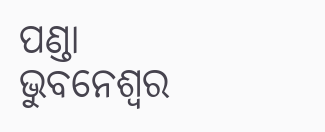ପଣ୍ଡା
ଭୁବନେଶ୍ବର